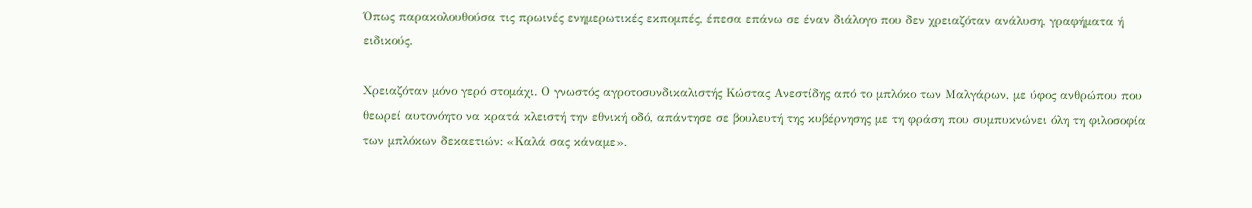Όπως παρακολουθούσα τις πρωινές ενημερωτικές εκπομπές, έπεσα επάνω σε έναν διάλογο που δεν χρειαζόταν ανάλυση, γραφήματα ή ειδικούς.

Χρειαζόταν μόνο γερό στομάχι. Ο γνωστός αγροτοσυνδικαλιστής Κώστας Ανεστίδης από το μπλόκο των Μαλγάρων, με ύφος ανθρώπου που θεωρεί αυτονόητο να κρατά κλειστή την εθνική οδό, απάντησε σε βουλευτή της κυβέρνησης με τη φράση που συμπυκνώνει όλη τη φιλοσοφία των μπλόκων δεκαετιών: «Καλά σας κάναμε».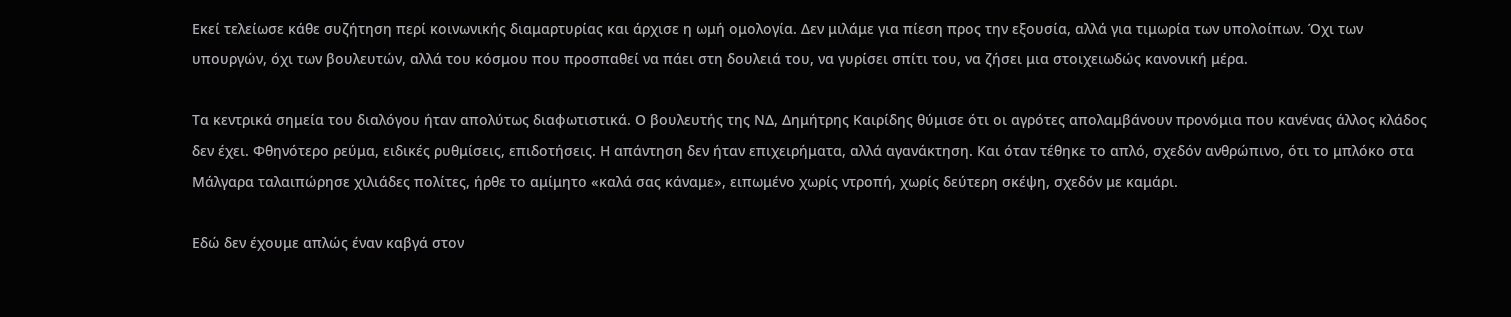Εκεί τελείωσε κάθε συζήτηση περί κοινωνικής διαμαρτυρίας και άρχισε η ωμή ομολογία. Δεν μιλάμε για πίεση προς την εξουσία, αλλά για τιμωρία των υπολοίπων. Όχι των υπουργών, όχι των βουλευτών, αλλά του κόσμου που προσπαθεί να πάει στη δουλειά του, να γυρίσει σπίτι του, να ζήσει μια στοιχειωδώς κανονική μέρα.

Τα κεντρικά σημεία του διαλόγου ήταν απολύτως διαφωτιστικά. Ο βουλευτής της ΝΔ, Δημήτρης Καιρίδης θύμισε ότι οι αγρότες απολαμβάνουν προνόμια που κανένας άλλος κλάδος δεν έχει. Φθηνότερο ρεύμα, ειδικές ρυθμίσεις, επιδοτήσεις. Η απάντηση δεν ήταν επιχειρήματα, αλλά αγανάκτηση. Και όταν τέθηκε το απλό, σχεδόν ανθρώπινο, ότι το μπλόκο στα  Μάλγαρα ταλαιπώρησε χιλιάδες πολίτες, ήρθε το αμίμητο «καλά σας κάναμε», ειπωμένο χωρίς ντροπή, χωρίς δεύτερη σκέψη, σχεδόν με καμάρι.

Εδώ δεν έχουμε απλώς έναν καβγά στον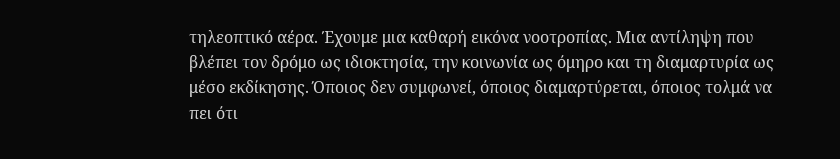τηλεοπτικό αέρα. Έχουμε μια καθαρή εικόνα νοοτροπίας. Μια αντίληψη που βλέπει τον δρόμο ως ιδιοκτησία, την κοινωνία ως όμηρο και τη διαμαρτυρία ως μέσο εκδίκησης. Όποιος δεν συμφωνεί, όποιος διαμαρτύρεται, όποιος τολμά να πει ότι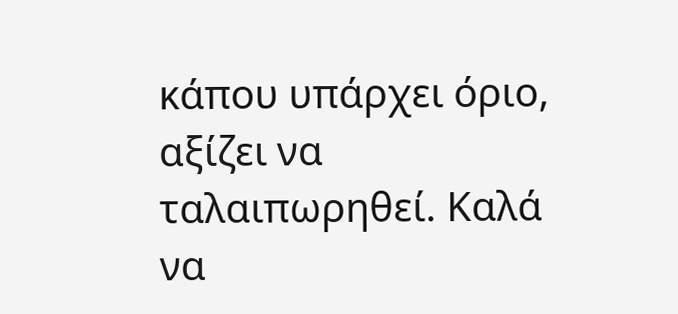κάπου υπάρχει όριο, αξίζει να ταλαιπωρηθεί. Καλά να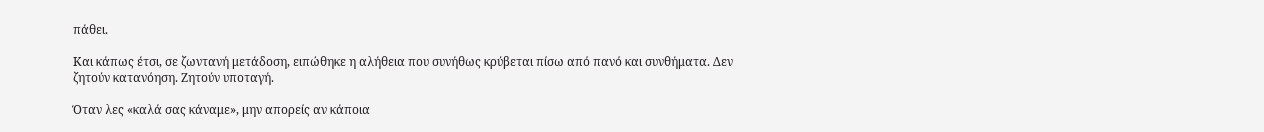πάθει.

Και κάπως έτσι, σε ζωντανή μετάδοση, ειπώθηκε η αλήθεια που συνήθως κρύβεται πίσω από πανό και συνθήματα. Δεν ζητούν κατανόηση. Ζητούν υποταγή.

Όταν λες «καλά σας κάναμε», μην απορείς αν κάποια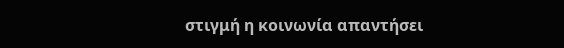στιγμή η κοινωνία απαντήσει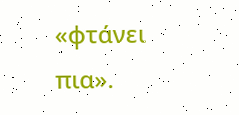«φτάνει πια».